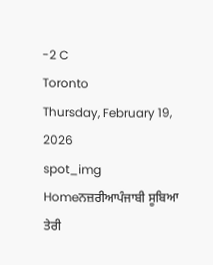-2 C
Toronto
Thursday, February 19, 2026
spot_img
Homeਨਜ਼ਰੀਆਪੰਜਾਬੀ ਸੂਬਿਆ ਤੇਰੀ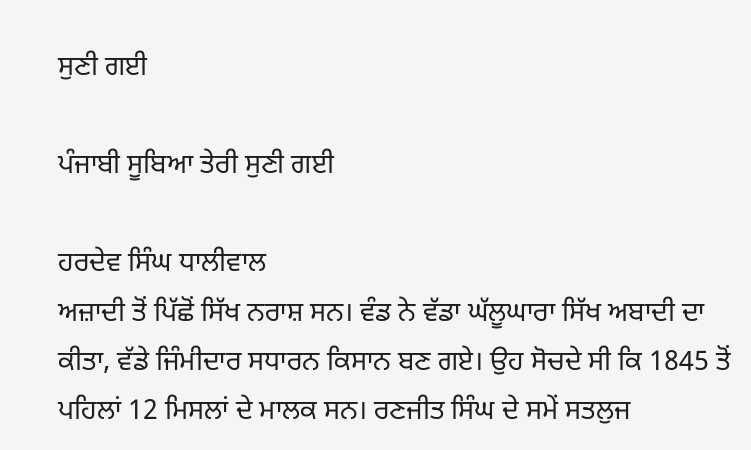ਸੁਣੀ ਗਈ

ਪੰਜਾਬੀ ਸੂਬਿਆ ਤੇਰੀ ਸੁਣੀ ਗਈ

ਹਰਦੇਵ ਸਿੰਘ ਧਾਲੀਵਾਲ
ਅਜ਼ਾਦੀ ਤੋਂ ਪਿੱਛੋਂ ਸਿੱਖ ਨਰਾਸ਼ ਸਨ। ਵੰਡ ਨੇ ਵੱਡਾ ਘੱਲੂਘਾਰਾ ਸਿੱਖ ਅਬਾਦੀ ਦਾ ਕੀਤਾ, ਵੱਡੇ ਜਿੰਮੀਦਾਰ ਸਧਾਰਨ ਕਿਸਾਨ ਬਣ ਗਏ। ਉਹ ਸੋਚਦੇ ਸੀ ਕਿ 1845 ਤੋਂ ਪਹਿਲਾਂ 12 ਮਿਸਲਾਂ ਦੇ ਮਾਲਕ ਸਨ। ਰਣਜੀਤ ਸਿੰਘ ਦੇ ਸਮੇਂ ਸਤਲੁਜ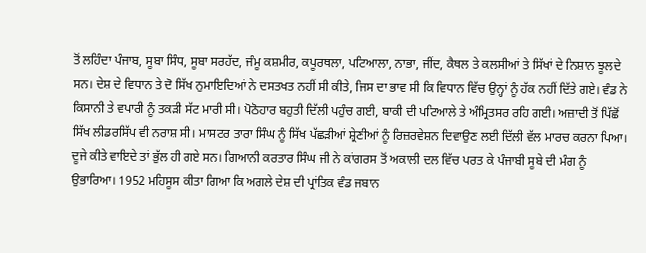ਤੋਂ ਲਹਿੰਦਾ ਪੰਜਾਬ, ਸੂਬਾ ਸਿੰਧ, ਸੂਬਾ ਸਰਹੱਦ, ਜੰਮੂ ਕਸ਼ਮੀਰ, ਕਪੂਰਥਲਾ, ਪਟਿਆਲਾ, ਨਾਭਾ, ਜੀਂਦ, ਕੈਥਲ ਤੇ ਕਲਸੀਆਂ ਤੇ ਸਿੱਖਾਂ ਦੇ ਨਿਸ਼ਾਨ ਝੂਲਦੇ ਸਨ। ਦੇਸ਼ ਦੇ ਵਿਧਾਨ ਤੇ ਦੋ ਸਿੱਖ ਨੁਮਾਇਦਿਆਂ ਨੇ ਦਸਤਖਤ ਨਹੀਂ ਸੀ ਕੀਤੇ, ਜਿਸ ਦਾ ਭਾਵ ਸੀ ਕਿ ਵਿਧਾਨ ਵਿੱਚ ਉਨ੍ਹਾਂ ਨੂੰ ਹੱਕ ਨਹੀਂ ਦਿੱਤੇ ਗਏ। ਵੰਡ ਨੇ ਕਿਸਾਨੀ ਤੇ ਵਪਾਰੀ ਨੂੰ ਤਕੜੀ ਸੱਟ ਮਾਰੀ ਸੀ। ਪੋਠੋਹਾਰ ਬਹੁਤੀ ਦਿੱਲੀ ਪਹੁੰਚ ਗਈ, ਬਾਕੀ ਦੀ ਪਟਿਆਲੇ ਤੇ ਅੰਮ੍ਰਿਤਸਰ ਰਹਿ ਗਈ। ਅਜ਼ਾਦੀ ਤੋਂ ਪਿੱਛੋਂ ਸਿੱਖ ਲੀਡਰਸਿੱਪ ਵੀ ਨਰਾਸ਼ ਸੀ। ਮਾਸਟਰ ਤਾਰਾ ਸਿੰਘ ਨੂੰ ਸਿੱਖ ਪੱਛੜੀਆਂ ਸ਼੍ਰੇਣੀਆਂ ਨੂੰ ਰਿਜ਼ਰਵੇਸ਼ਨ ਦਿਵਾਉਣ ਲਈ ਦਿੱਲੀ ਵੱਲ ਮਾਰਚ ਕਰਨਾ ਪਿਆ। ਦੂਜੇ ਕੀਤੇ ਵਾਇਦੇ ਤਾਂ ਭੁੱਲ ਹੀ ਗਏ ਸਨ। ਗਿਆਨੀ ਕਰਤਾਰ ਸਿੰਘ ਜੀ ਨੇ ਕਾਂਗਰਸ ਤੋਂ ਅਕਾਲੀ ਦਲ ਵਿੱਚ ਪਰਤ ਕੇ ਪੰਜਾਬੀ ਸੂਬੇ ਦੀ ਮੰਗ ਨੂੰ ਉਭਾਰਿਆ। 1952 ਮਹਿਸੂਸ ਕੀਤਾ ਗਿਆ ਕਿ ਅਗਲੇ ਦੇਸ਼ ਦੀ ਪ੍ਰਾਂਤਿਕ ਵੰਡ ਜਬਾਨ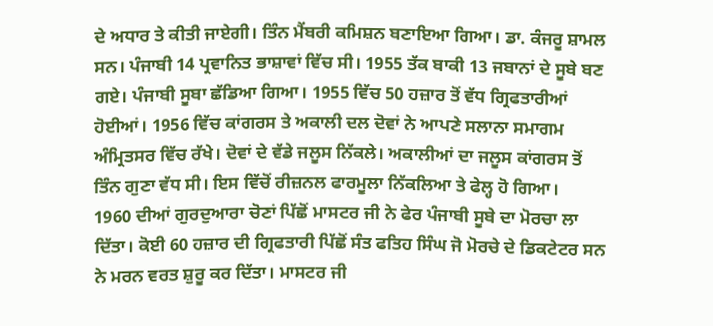ਦੇ ਅਧਾਰ ਤੇ ਕੀਤੀ ਜਾਏਗੀ। ਤਿੰਨ ਮੈਂਬਰੀ ਕਮਿਸ਼ਨ ਬਣਾਇਆ ਗਿਆ। ਡਾ. ਕੰਜਰੂ ਸ਼ਾਮਲ ਸਨ। ਪੰਜਾਬੀ 14 ਪ੍ਰਵਾਨਿਤ ਭਾਸ਼ਾਵਾਂ ਵਿੱਚ ਸੀ। 1955 ਤੱਕ ਬਾਕੀ 13 ਜਬਾਨਾਂ ਦੇ ਸੂਬੇ ਬਣ ਗਏ। ਪੰਜਾਬੀ ਸੂਬਾ ਛੱਡਿਆ ਗਿਆ। 1955 ਵਿੱਚ 50 ਹਜ਼ਾਰ ਤੋਂ ਵੱਧ ਗ੍ਰਿਫਤਾਰੀਆਂ ਹੋਈਆਂ। 1956 ਵਿੱਚ ਕਾਂਗਰਸ ਤੇ ਅਕਾਲੀ ਦਲ ਦੋਵਾਂ ਨੇ ਆਪਣੇ ਸਲਾਨਾ ਸਮਾਗਮ ਅੰਮ੍ਰਿਤਸਰ ਵਿੱਚ ਰੱਖੇ। ਦੋਵਾਂ ਦੇ ਵੱਡੇ ਜਲੂਸ ਨਿੱਕਲੇ। ਅਕਾਲੀਆਂ ਦਾ ਜਲੂਸ ਕਾਂਗਰਸ ਤੋਂ ਤਿੰਨ ਗੁਣਾ ਵੱਧ ਸੀ। ਇਸ ਵਿੱਚੋਂ ਰੀਜ਼ਨਲ ਫਾਰਮੂਲਾ ਨਿੱਕਲਿਆ ਤੇ ਫੇਲ੍ਹ ਹੋ ਗਿਆ।
1960 ਦੀਆਂ ਗੁਰਦੁਆਰਾ ਚੋਣਾਂ ਪਿੱਛੋਂ ਮਾਸਟਰ ਜੀ ਨੇ ਫੇਰ ਪੰਜਾਬੀ ਸੂਬੇ ਦਾ ਮੋਰਚਾ ਲਾ ਦਿੱਤਾ। ਕੋਈ 60 ਹਜ਼ਾਰ ਦੀ ਗ੍ਰਿਫਤਾਰੀ ਪਿੱਛੋਂ ਸੰਤ ਫਤਿਹ ਸਿੰਘ ਜੋ ਮੋਰਚੇ ਦੇ ਡਿਕਟੇਟਰ ਸਨ ਨੇ ਮਰਨ ਵਰਤ ਸ਼ੁਰੂ ਕਰ ਦਿੱਤਾ। ਮਾਸਟਰ ਜੀ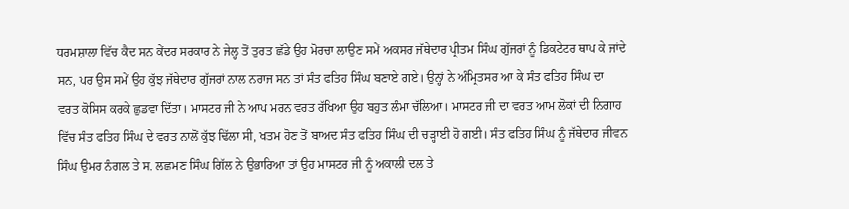ਧਰਮਸ਼ਾਲਾ ਵਿੱਚ ਕੈਦ ਸਨ ਕੇਂਦਰ ਸਰਕਾਰ ਨੇ ਜੇਲ੍ਹ ਤੋਂ ਤੁਰਤ ਛੱਡੇ ਉਹ ਮੋਰਚਾ ਲਾਉਣ ਸਮੇਂ ਅਕਸਰ ਜੱਥੇਦਾਰ ਪ੍ਰੀਤਮ ਸਿੰਘ ਗੁੱਜਰਾਂ ਨੂੰ ਡਿਕਟੇਟਰ ਥਾਪ ਕੇ ਜਾਂਦੇ ਸਨ, ਪਰ ਉਸ ਸਮੇਂ ਉਹ ਕੁੱਝ ਜੱਥੇਦਾਰ ਗੁੱਜਰਾਂ ਨਾਲ ਨਰਾਜ ਸਨ ਤਾਂ ਸੰਤ ਫਤਿਹ ਸਿੰਘ ਬਣਾਏ ਗਏ। ਉਨ੍ਹਾਂ ਨੇ ਅੰਮ੍ਰਿਤਸਰ ਆ ਕੇ ਸੰਤ ਫਤਿਹ ਸਿੰਘ ਦਾ ਵਰਤ ਕੋਸਿਸ ਕਰਕੇ ਛੁਡਵਾ ਦਿੱਤਾ। ਮਾਸਟਰ ਜੀ ਨੇ ਆਪ ਮਰਨ ਵਰਤ ਰੱਖਿਆ ਉਹ ਬਹੁਤ ਲੰਮਾ ਚੱਲਿਆ। ਮਾਸਟਰ ਜੀ ਦਾ ਵਰਤ ਆਮ ਲੋਕਾਂ ਦੀ ਨਿਗਾਹ ਵਿੱਚ ਸੰਤ ਫਤਿਹ ਸਿੰਘ ਦੇ ਵਰਤ ਨਾਲੋਂ ਕੁੱਝ ਢਿੱਲਾ ਸੀ, ਖਤਮ ਹੋਣ ਤੋਂ ਬਾਅਦ ਸੰਤ ਫਤਿਹ ਸਿੰਘ ਦੀ ਚੜ੍ਹਾਈ ਹੋ ਗਈ। ਸੰਤ ਫਤਿਹ ਸਿੰਘ ਨੂੰ ਜੱਥੇਦਾਰ ਜੀਵਨ ਸਿੰਘ ਉਮਰ ਨੰਗਲ ਤੇ ਸ. ਲਛਮਣ ਸਿੰਘ ਗਿੱਲ ਨੇ ਉਭਾਰਿਆ ਤਾਂ ਉਹ ਮਾਸਟਰ ਜੀ ਨੂੰ ਅਕਾਲੀ ਦਲ ਤੇ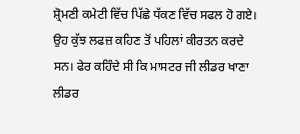ਸ਼੍ਰੋਮਣੀ ਕਮੇਟੀ ਵਿੱਚ ਪਿੱਛੇ ਧੱਕਣ ਵਿੱਚ ਸਫਲ ਹੋ ਗਏ। ਉਹ ਕੁੱਝ ਲਫਜ਼ ਕਹਿਣ ਤੋਂ ਪਹਿਲਾਂ ਕੀਰਤਨ ਕਰਦੇ ਸਨ। ਫੇਰ ਕਹਿੰਦੇ ਸੀ ਕਿ ਮਾਸਟਰ ਜੀ ਲੀਡਰ ਖਾਣਾ ਲੀਡਰ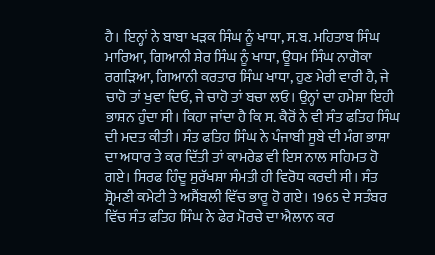ਹੈ। ਇਨ੍ਹਾਂ ਨੇ ਬਾਬਾ ਖੜਕ ਸਿੰਘ ਨੂੰ ਖਾਧਾ, ਸ.ਬ. ਮਹਿਤਾਬ ਸਿੰਘ ਮਾਰਿਆ, ਗਿਆਨੀ ਸ਼ੇਰ ਸਿੰਘ ਨੂੰ ਖਾਧਾ, ਊਧਮ ਸਿੰਘ ਨਾਗੋਕਾ ਰਗੜਿਆ, ਗਿਆਨੀ ਕਰਤਾਰ ਸਿੰਘ ਖਾਧਾ, ਹੁਣ ਮੇਰੀ ਵਾਰੀ ਹੈ, ਜੇ ਚਾਹੋ ਤਾਂ ਖੁਵਾ ਦਿਓ, ਜੇ ਚਾਹੋ ਤਾਂ ਬਚਾ ਲਓ। ਉਨ੍ਹਾਂ ਦਾ ਹਮੇਸ਼ਾ ਇਹੀ ਭਾਸ਼ਨ ਹੁੰਦਾ ਸੀ। ਕਿਹਾ ਜਾਂਦਾ ਹੈ ਕਿ ਸ. ਕੈਰੋਂ ਨੇ ਵੀ ਸੰਤ ਫਤਿਹ ਸਿੰਘ ਦੀ ਮਦਤ ਕੀਤੀ। ਸੰਤ ਫਤਿਹ ਸਿੰਘ ਨੇ ਪੰਜਾਬੀ ਸੂਬੇ ਦੀ ਮੰਗ ਭਾਸ਼ਾ ਦਾ ਅਧਾਰ ਤੇ ਕਰ ਦਿੱਤੀ ਤਾਂ ਕਾਮਰੇਡ ਵੀ ਇਸ ਨਾਲ ਸਹਿਮਤ ਹੋ ਗਏ। ਸਿਰਫ ਹਿੰਦੂ ਸੁਰੱਖਸ਼ਾ ਸੰਮਤੀ ਹੀ ਵਿਰੋਧ ਕਰਦੀ ਸੀ। ਸੰਤ ਸ਼੍ਰੋਮਣੀ ਕਮੇਟੀ ਤੇ ਅਸੈਂਬਲੀ ਵਿੱਚ ਭਾਰੂ ਹੋ ਗਏ। 1965 ਦੇ ਸਤੰਬਰ ਵਿੱਚ ਸੰਤ ਫਤਿਹ ਸਿੰਘ ਨੇ ਫੇਰ ਮੋਰਚੇ ਦਾ ਐਲਾਨ ਕਰ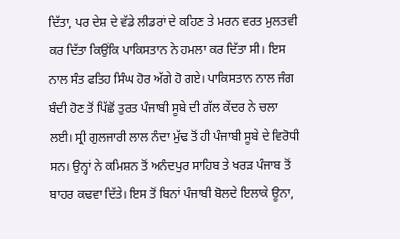ਦਿੱਤਾ, ਪਰ ਦੇਸ਼ ਦੇ ਵੱਡੇ ਲੀਡਰਾਂ ਦੇ ਕਹਿਣ ਤੇ ਮਰਨ ਵਰਤ ਮੁਲਤਵੀ ਕਰ ਦਿੱਤਾ ਕਿਉਂਕਿ ਪਾਕਿਸਤਾਨ ਨੇ ਹਮਲਾ ਕਰ ਦਿੱਤਾ ਸੀ। ਇਸ ਨਾਲ ਸੰਤ ਫਤਿਹ ਸਿੰਘ ਹੋਰ ਅੱਗੇ ਹੋ ਗਏ। ਪਾਕਿਸਤਾਨ ਨਾਲ ਜੰਗ ਬੰਦੀ ਹੋਣ ਤੋਂ ਪਿੱਛੋਂ ਤੁਰਤ ਪੰਜਾਬੀ ਸੂਬੇ ਦੀ ਗੱਲ ਕੇਂਦਰ ਨੇ ਚਲਾ ਲਈ। ਸ੍ਰੀ ਗੁਲਜਾਰੀ ਲਾਲ ਨੰਦਾ ਮੁੱਢ ਤੋਂ ਹੀ ਪੰਜਾਬੀ ਸੂਬੇ ਦੇ ਵਿਰੋਧੀ ਸਨ। ਉਨ੍ਹਾਂ ਨੇ ਕਮਿਸ਼ਨ ਤੋਂ ਅਨੰਦਪੁਰ ਸਾਹਿਬ ਤੇ ਖਰੜ ਪੰਜਾਬ ਤੋਂ ਬਾਹਰ ਕਢਵਾ ਦਿੱਤੇ। ਇਸ ਤੋਂ ਬਿਨਾਂ ਪੰਜਾਬੀ ਬੋਲਦੇ ਇਲਾਕੇ ਊਨਾ,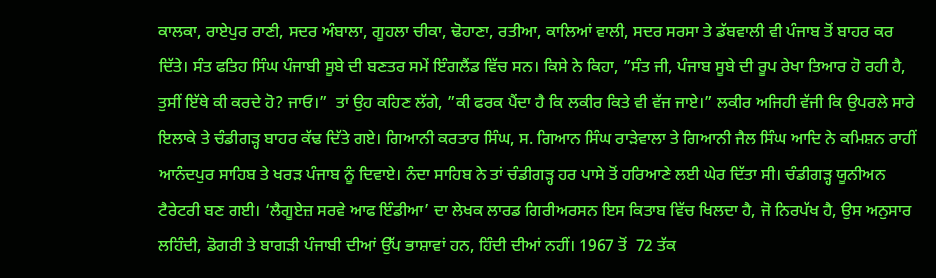ਕਾਲਕਾ, ਰਾਏਪੁਰ ਰਾਣੀ, ਸਦਰ ਅੰਬਾਲਾ, ਗੂਹਲਾ ਚੀਕਾ, ਢੋਹਾਣਾ, ਰਤੀਆ, ਕਾਲਿਆਂ ਵਾਲੀ, ਸਦਰ ਸਰਸਾ ਤੇ ਡੱਬਵਾਲੀ ਵੀ ਪੰਜਾਬ ਤੋਂ ਬਾਹਰ ਕਰ ਦਿੱਤੇ। ਸੰਤ ਫਤਿਹ ਸਿੰਘ ਪੰਜਾਬੀ ਸੂਬੇ ਦੀ ਬਣਤਰ ਸਮੇਂ ਇੰਗਲੈਂਡ ਵਿੱਚ ਸਨ। ਕਿਸੇ ਨੇ ਕਿਹਾ, ”ਸੰਤ ਜੀ, ਪੰਜਾਬ ਸੂਬੇ ਦੀ ਰੂਪ ਰੇਖਾ ਤਿਆਰ ਹੋ ਰਹੀ ਹੈ, ਤੁਸੀਂ ਇੱਥੇ ਕੀ ਕਰਦੇ ਹੋ? ਜਾਓ।”  ਤਾਂ ਉਹ ਕਹਿਣ ਲੱਗੇ, ”ਕੀ ਫਰਕ ਪੈਂਦਾ ਹੈ ਕਿ ਲਕੀਰ ਕਿਤੇ ਵੀ ਵੱਜ ਜਾਏ।” ਲਕੀਰ ਅਜਿਹੀ ਵੱਜੀ ਕਿ ਉਪਰਲੇ ਸਾਰੇ ਇਲਾਕੇ ਤੇ ਚੰਡੀਗੜ੍ਹ ਬਾਹਰ ਕੱਢ ਦਿੱਤੇ ਗਏ। ਗਿਆਨੀ ਕਰਤਾਰ ਸਿੰਘ, ਸ. ਗਿਆਨ ਸਿੰਘ ਰਾੜੇਵਾਲਾ ਤੇ ਗਿਆਨੀ ਜੈਲ ਸਿੰਘ ਆਦਿ ਨੇ ਕਮਿਸ਼ਨ ਰਾਹੀਂ ਆਨੰਦਪੁਰ ਸਾਹਿਬ ਤੇ ਖਰੜ ਪੰਜਾਬ ਨੂੰ ਦਿਵਾਏ। ਨੰਦਾ ਸਾਹਿਬ ਨੇ ਤਾਂ ਚੰਡੀਗੜ੍ਹ ਹਰ ਪਾਸੇ ਤੋਂ ਹਰਿਆਣੇ ਲਈ ਘੇਰ ਦਿੱਤਾ ਸੀ। ਚੰਡੀਗੜ੍ਹ ਯੂਨੀਅਨ ਟੈਰੇਟਰੀ ਬਣ ਗਈ। ‘ਲੈਗੂਏਜ਼ ਸਰਵੇ ਆਫ ਇੰਡੀਆ’ ਦਾ ਲੇਖਕ ਲਾਰਡ ਗਿਰੀਅਰਸਨ ਇਸ ਕਿਤਾਬ ਵਿੱਚ ਖਿਲਦਾ ਹੈ, ਜੋ ਨਿਰਪੱਖ ਹੈ, ਉਸ ਅਨੁਸਾਰ ਲਹਿੰਦੀ, ਡੋਗਰੀ ਤੇ ਬਾਗੜੀ ਪੰਜਾਬੀ ਦੀਆਂ ਉੱਪ ਭਾਸ਼ਾਵਾਂ ਹਨ, ਹਿੰਦੀ ਦੀਆਂ ਨਹੀਂ। 1967 ਤੋਂ  72 ਤੱਕ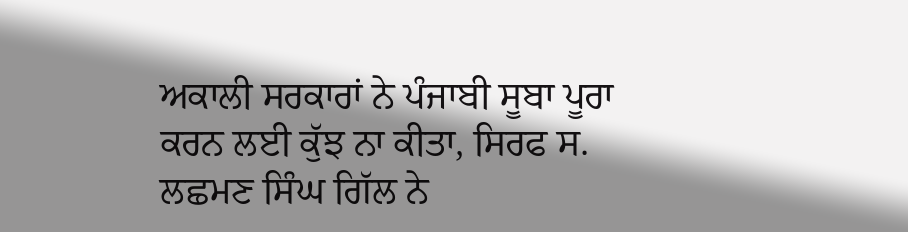ਅਕਾਲੀ ਸਰਕਾਰਾਂ ਨੇ ਪੰਜਾਬੀ ਸੂਬਾ ਪੂਰਾ ਕਰਨ ਲਈ ਕੁੱਝ ਨਾ ਕੀਤਾ, ਸਿਰਫ ਸ. ਲਛਮਣ ਸਿੰਘ ਗਿੱਲ ਨੇ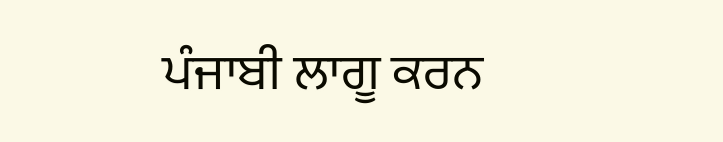ਪੰਜਾਬੀ ਲਾਗੂ ਕਰਨ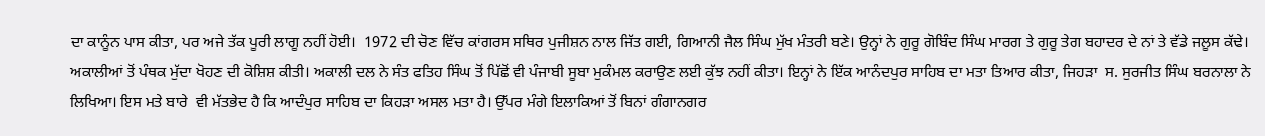ਦਾ ਕਾਨੂੰਨ ਪਾਸ ਕੀਤਾ, ਪਰ ਅਜੇ ਤੱਕ ਪੂਰੀ ਲਾਗੂ ਨਹੀਂ ਹੋਈ।  1972 ਦੀ ਚੋਣ ਵਿੱਚ ਕਾਂਗਰਸ ਸਥਿਰ ਪੁਜੀਸ਼ਨ ਨਾਲ ਜਿੱਤ ਗਈ, ਗਿਆਨੀ ਜੈਲ ਸਿੰਘ ਮੁੱਖ ਮੰਤਰੀ ਬਣੇ। ਉਨ੍ਹਾਂ ਨੇ ਗੁਰੂ ਗੋਬਿੰਦ ਸਿੰਘ ਮਾਰਗ ਤੇ ਗੁਰੂ ਤੇਗ ਬਹਾਦਰ ਦੇ ਨਾਂ ਤੇ ਵੱਡੇ ਜਲੂਸ ਕੱਢੇ। ਅਕਾਲੀਆਂ ਤੋਂ ਪੰਥਕ ਮੁੱਦਾ ਖੋਹਣ ਦੀ ਕੋਸ਼ਿਸ਼ ਕੀਤੀ। ਅਕਾਲੀ ਦਲ ਨੇ ਸੰਤ ਫਤਿਹ ਸਿੰਘ ਤੋਂ ਪਿੱਛੋਂ ਵੀ ਪੰਜਾਬੀ ਸੂਬਾ ਮੁਕੰਮਲ ਕਰਾਉਣ ਲਈ ਕੁੱਝ ਨਹੀਂ ਕੀਤਾ। ਇਨ੍ਹਾਂ ਨੇ ਇੱਕ ਆਨੰਦਪੁਰ ਸਾਹਿਬ ਦਾ ਮਤਾ ਤਿਆਰ ਕੀਤਾ, ਜਿਹੜਾ  ਸ. ਸੁਰਜੀਤ ਸਿੰਘ ਬਰਨਾਲਾ ਨੇ ਲਿਖਿਆ। ਇਸ ਮਤੇ ਬਾਰੇ  ਵੀ ਮੱਤਭੇਦ ਹੈ ਕਿ ਆਦੰਪੁਰ ਸਾਹਿਬ ਦਾ ਕਿਹੜਾ ਅਸਲ ਮਤਾ ਹੈ। ਉੱਪਰ ਮੰਗੇ ਇਲਾਕਿਆਂ ਤੋਂ ਬਿਨਾਂ ਗੰਗਾਨਗਰ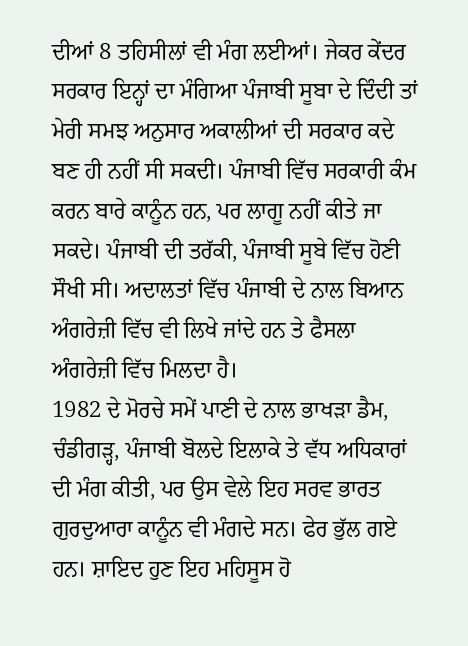ਦੀਆਂ 8 ਤਹਿਸੀਲਾਂ ਵੀ ਮੰਗ ਲਈਆਂ। ਜੇਕਰ ਕੇਂਦਰ ਸਰਕਾਰ ਇਨ੍ਹਾਂ ਦਾ ਮੰਗਿਆ ਪੰਜਾਬੀ ਸੂਬਾ ਦੇ ਦਿੰਦੀ ਤਾਂ ਮੇਰੀ ਸਮਝ ਅਨੁਸਾਰ ਅਕਾਲੀਆਂ ਦੀ ਸਰਕਾਰ ਕਦੇ ਬਣ ਹੀ ਨਹੀਂ ਸੀ ਸਕਦੀ। ਪੰਜਾਬੀ ਵਿੱਚ ਸਰਕਾਰੀ ਕੰਮ ਕਰਨ ਬਾਰੇ ਕਾਨੂੰਨ ਹਨ, ਪਰ ਲਾਗੂ ਨਹੀਂ ਕੀਤੇ ਜਾ ਸਕਦੇ। ਪੰਜਾਬੀ ਦੀ ਤਰੱਕੀ, ਪੰਜਾਬੀ ਸੂਬੇ ਵਿੱਚ ਹੋਣੀ ਸੌਖੀ ਸੀ। ਅਦਾਲਤਾਂ ਵਿੱਚ ਪੰਜਾਬੀ ਦੇ ਨਾਲ ਬਿਆਨ ਅੰਗਰੇਜ਼ੀ ਵਿੱਚ ਵੀ ਲਿਖੇ ਜਾਂਦੇ ਹਨ ਤੇ ਫੈਸਲਾ ਅੰਗਰੇਜ਼ੀ ਵਿੱਚ ਮਿਲਦਾ ਹੈ।
1982 ਦੇ ਮੋਰਚੇ ਸਮੇਂ ਪਾਣੀ ਦੇ ਨਾਲ ਭਾਖੜਾ ਡੈਮ, ਚੰਡੀਗੜ੍ਹ, ਪੰਜਾਬੀ ਬੋਲਦੇ ਇਲਾਕੇ ਤੇ ਵੱਧ ਅਧਿਕਾਰਾਂ ਦੀ ਮੰਗ ਕੀਤੀ, ਪਰ ਉਸ ਵੇਲੇ ਇਹ ਸਰਵ ਭਾਰਤ ਗੁਰਦੁਆਰਾ ਕਾਨੂੰਨ ਵੀ ਮੰਗਦੇ ਸਨ। ਫੇਰ ਭੁੱਲ ਗਏ ਹਨ। ਸ਼ਾਇਦ ਹੁਣ ਇਹ ਮਹਿਸੂਸ ਹੋ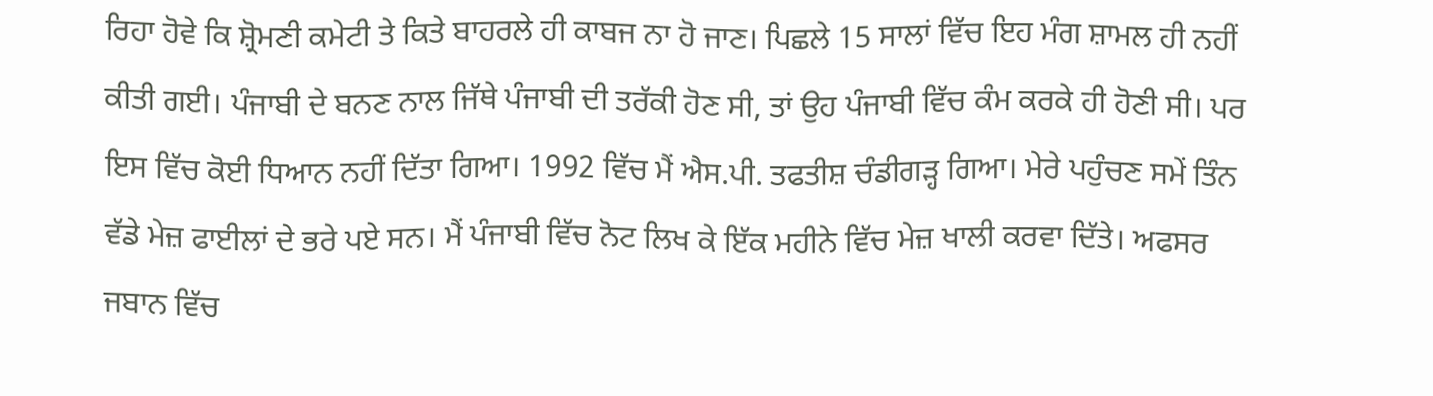ਰਿਹਾ ਹੋਵੇ ਕਿ ਸ਼੍ਰੋਮਣੀ ਕਮੇਟੀ ਤੇ ਕਿਤੇ ਬਾਹਰਲੇ ਹੀ ਕਾਬਜ ਨਾ ਹੋ ਜਾਣ। ਪਿਛਲੇ 15 ਸਾਲਾਂ ਵਿੱਚ ਇਹ ਮੰਗ ਸ਼ਾਮਲ ਹੀ ਨਹੀਂ ਕੀਤੀ ਗਈ। ਪੰਜਾਬੀ ਦੇ ਬਨਣ ਨਾਲ ਜਿੱਥੇ ਪੰਜਾਬੀ ਦੀ ਤਰੱਕੀ ਹੋਣ ਸੀ, ਤਾਂ ਉਹ ਪੰਜਾਬੀ ਵਿੱਚ ਕੰਮ ਕਰਕੇ ਹੀ ਹੋਣੀ ਸੀ। ਪਰ ਇਸ ਵਿੱਚ ਕੋਈ ਧਿਆਨ ਨਹੀਂ ਦਿੱਤਾ ਗਿਆ। 1992 ਵਿੱਚ ਮੈਂ ਐਸ.ਪੀ. ਤਫਤੀਸ਼ ਚੰਡੀਗੜ੍ਹ ਗਿਆ। ਮੇਰੇ ਪਹੁੰਚਣ ਸਮੇਂ ਤਿੰਨ ਵੱਡੇ ਮੇਜ਼ ਫਾਈਲਾਂ ਦੇ ਭਰੇ ਪਏ ਸਨ। ਮੈਂ ਪੰਜਾਬੀ ਵਿੱਚ ਨੋਟ ਲਿਖ ਕੇ ਇੱਕ ਮਹੀਨੇ ਵਿੱਚ ਮੇਜ਼ ਖਾਲੀ ਕਰਵਾ ਦਿੱਤੇ। ਅਫਸਰ ਜਬਾਨ ਵਿੱਚ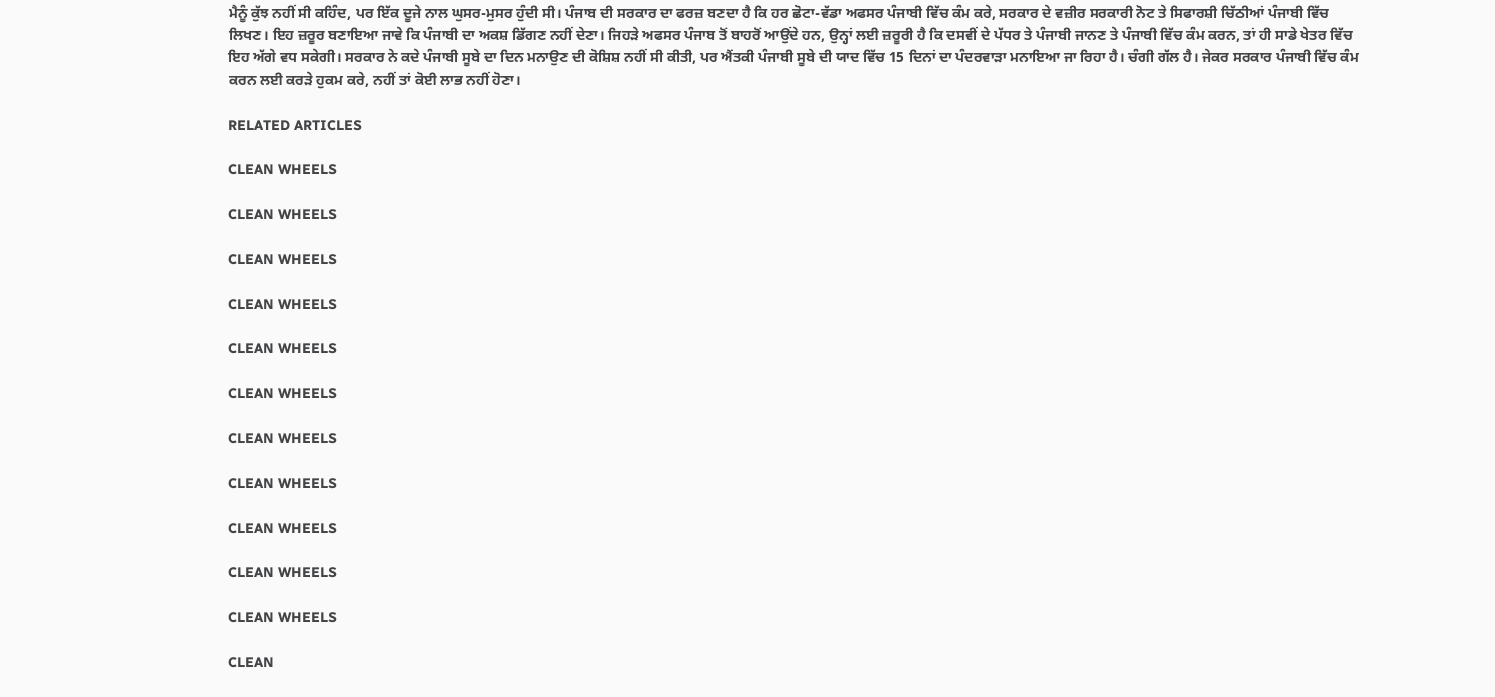ਮੈਨੂੰ ਕੁੱਝ ਨਹੀਂ ਸੀ ਕਹਿੰਦ, ਪਰ ਇੱਕ ਦੂਜੇ ਨਾਲ ਘੁਸਰ-ਮੁਸਰ ਹੁੰਦੀ ਸੀ। ਪੰਜਾਬ ਦੀ ਸਰਕਾਰ ਦਾ ਫਰਜ਼ ਬਣਦਾ ਹੈ ਕਿ ਹਰ ਛੋਟਾ-ਵੱਡਾ ਅਫਸਰ ਪੰਜਾਬੀ ਵਿੱਚ ਕੰਮ ਕਰੇ, ਸਰਕਾਰ ਦੇ ਵਜ਼ੀਰ ਸਰਕਾਰੀ ਨੋਟ ਤੇ ਸਿਫਾਰਸ਼ੀ ਚਿੱਠੀਆਂ ਪੰਜਾਬੀ ਵਿੱਚ ਲਿਖਣ। ਇਹ ਜ਼ਰੂਰ ਬਣਾਇਆ ਜਾਵੇ ਕਿ ਪੰਜਾਬੀ ਦਾ ਅਕਸ਼ ਡਿੱਗਣ ਨਹੀਂ ਦੇਣਾ। ਜਿਹੜੇ ਅਫਸਰ ਪੰਜਾਬ ਤੋਂ ਬਾਹਰੋਂ ਆਉਂਦੇ ਹਨ, ਉਨ੍ਹਾਂ ਲਈ ਜ਼ਰੂਰੀ ਹੈ ਕਿ ਦਸਵੀਂ ਦੇ ਪੱਧਰ ਤੇ ਪੰਜਾਬੀ ਜਾਨਣ ਤੇ ਪੰਜਾਬੀ ਵਿੱਚ ਕੰਮ ਕਰਨ, ਤਾਂ ਹੀ ਸਾਡੇ ਖੇਤਰ ਵਿੱਚ ਇਹ ਅੱਗੇ ਵਧ ਸਕੇਗੀ। ਸਰਕਾਰ ਨੇ ਕਦੇ ਪੰਜਾਬੀ ਸੂਬੇ ਦਾ ਦਿਨ ਮਨਾਉਣ ਦੀ ਕੋਸ਼ਿਸ਼ ਨਹੀਂ ਸੀ ਕੀਤੀ, ਪਰ ਐਂਤਕੀ ਪੰਜਾਬੀ ਸੂਬੇ ਦੀ ਯਾਦ ਵਿੱਚ 15 ਦਿਨਾਂ ਦਾ ਪੰਦਰਵਾੜਾ ਮਨਾਇਆ ਜਾ ਰਿਹਾ ਹੈ। ਚੰਗੀ ਗੱਲ ਹੈ। ਜੇਕਰ ਸਰਕਾਰ ਪੰਜਾਬੀ ਵਿੱਚ ਕੰਮ ਕਰਨ ਲਈ ਕਰੜੇ ਹੁਕਮ ਕਰੇ, ਨਹੀਂ ਤਾਂ ਕੋਈ ਲਾਭ ਨਹੀਂ ਹੋਣਾ।

RELATED ARTICLES

CLEAN WHEELS

CLEAN WHEELS

CLEAN WHEELS

CLEAN WHEELS

CLEAN WHEELS

CLEAN WHEELS

CLEAN WHEELS

CLEAN WHEELS

CLEAN WHEELS

CLEAN WHEELS

CLEAN WHEELS

CLEAN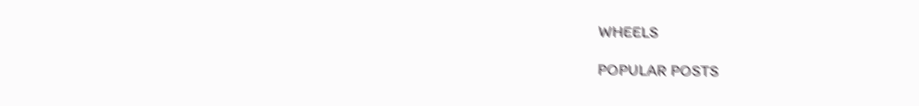WHEELS

POPULAR POSTS